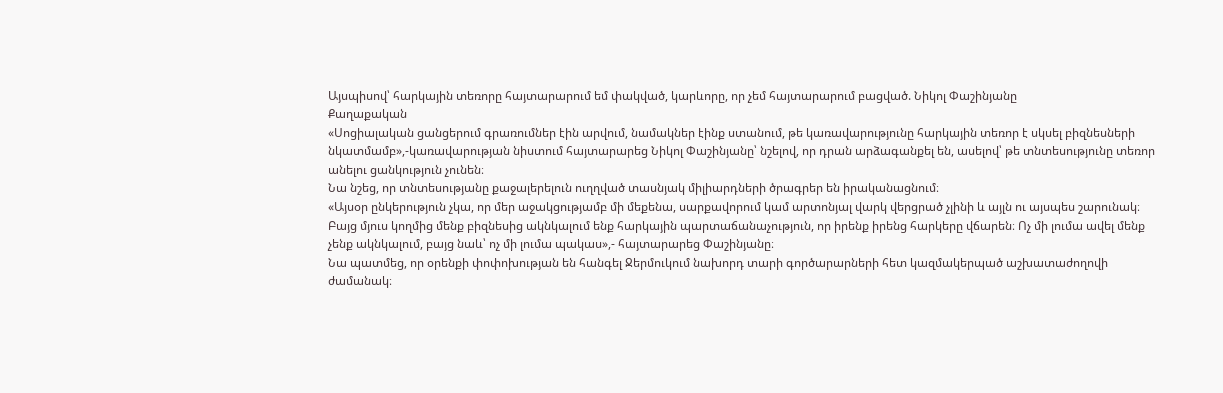Այսպիսով՝ հարկային տեռորը հայտարարում եմ փակված, կարևորը, որ չեմ հայտարարում բացված. Նիկոլ Փաշինյանը
Քաղաքական
«Սոցիալական ցանցերում գրառումներ էին արվում, նամակներ էինք ստանում, թե կառավարությունը հարկային տեռոր է սկսել բիզնեսների նկատմամբ»,-կառավարության նիստում հայտարարեց Նիկոլ Փաշինյանը՝ նշելով, որ դրան արձագանքել են, ասելով՝ թե տնտեսությունը տեռոր անելու ցանկություն չունեն։
Նա նշեց, որ տնտեսությանը քաջալերելուն ուղղված տասնյակ միլիարդների ծրագրեր են իրականացնում։
«Այսօր ընկերություն չկա, որ մեր աջակցությամբ մի մեքենա, սարքավորում կամ արտոնյալ վարկ վերցրած չլինի և այլն ու այսպես շարունակ։ Բայց մյուս կողմից մենք բիզնեսից ակնկալում ենք հարկային պարտաճանաչություն, որ իրենք իրենց հարկերը վճարեն։ Ոչ մի լումա ավել մենք չենք ակնկալում, բայց նաև՝ ոչ մի լումա պակաս»,- հայտարարեց Փաշինյանը։
Նա պատմեց, որ օրենքի փոփոխության են հանգել Ջերմուկում նախորդ տարի գործարարների հետ կազմակերպած աշխատաժողովի ժամանակ։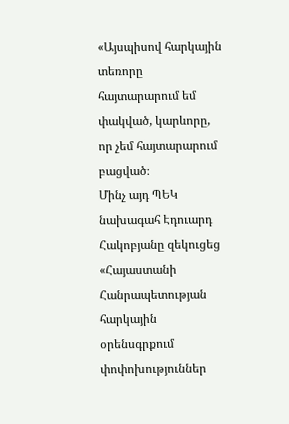«Այսպիսով հարկային տեռորը հայտարարում եմ փակված, կարևորը, որ չեմ հայտարարում բացված։
Մինչ այդ ՊԵԿ նախագահ Էդուարդ Հակոբյանը զեկուցեց «Հայաստանի Հանրապետության հարկային օրենսգրքում փոփոխություններ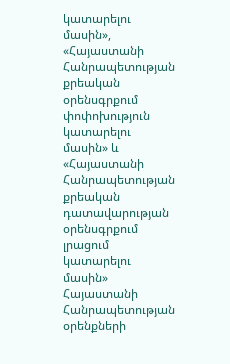կատարելու մասին», «Հայաստանի Հանրապետության քրեական օրենսգրքում փոփոխություն կատարելու մասին» և «Հայաստանի Հանրապետության քրեական դատավարության օրենսգրքում լրացում կատարելու մասին» Հայաստանի Հանրապետության օրենքների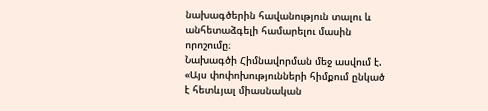նախագծերին հավանություն տալու և անհետաձգելի համարելու մասին որոշումը։
Նախագծի Հիմնավորման մեջ ասվում է.
«Այս փոփոխությունների հիմքում ընկած է հետևյալ միասնական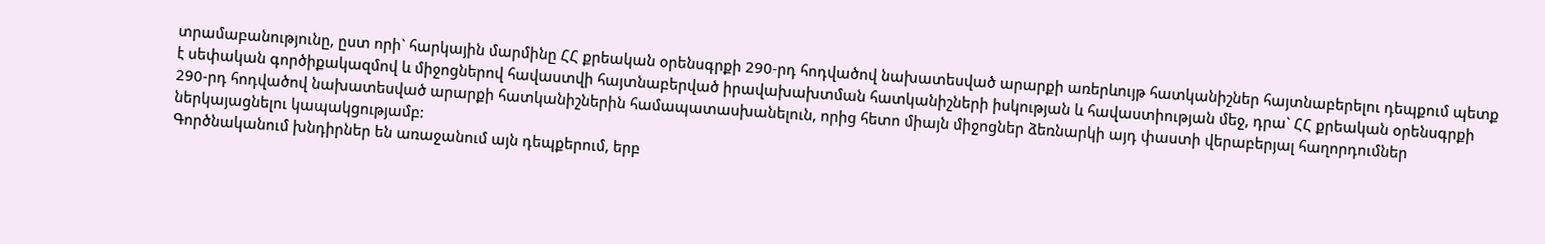տրամաբանությունը, ըստ որի` հարկային մարմինը ՀՀ քրեական օրենսգրքի 290-րդ հոդվածով նախատեսված արարքի առերևույթ հատկանիշներ հայտնաբերելու դեպքում պետք է սեփական գործիքակազմով և միջոցներով հավաստվի հայտնաբերված իրավախախտման հատկանիշների իսկության և հավաստիության մեջ, դրա` ՀՀ քրեական օրենսգրքի 290-րդ հոդվածով նախատեսված արարքի հատկանիշներին համապատասխանելուն, որից հետո միայն միջոցներ ձեռնարկի այդ փաստի վերաբերյալ հաղորդումներ ներկայացնելու կապակցությամբ:
Գործնականում խնդիրներ են առաջանում այն դեպքերում, երբ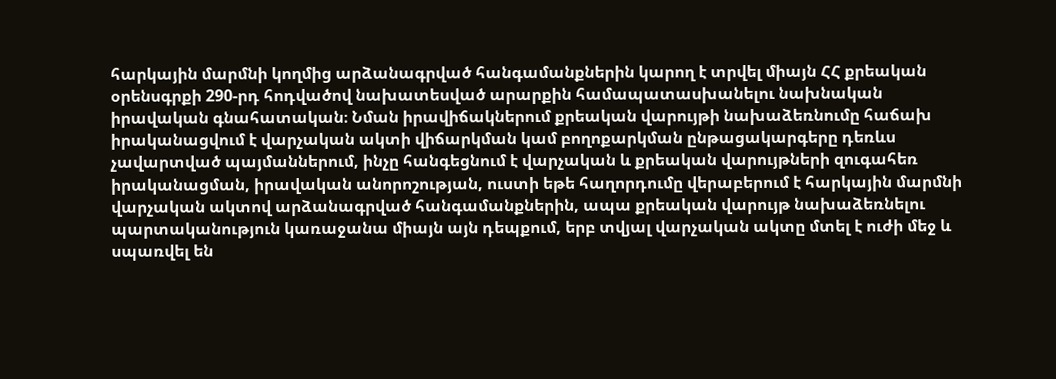հարկային մարմնի կողմից արձանագրված հանգամանքներին կարող է տրվել միայն ՀՀ քրեական օրենսգրքի 290-րդ հոդվածով նախատեսված արարքին համապատասխանելու նախնական իրավական գնահատական։ Նման իրավիճակներում քրեական վարույթի նախաձեռնումը հաճախ իրականացվում է վարչական ակտի վիճարկման կամ բողոքարկման ընթացակարգերը դեռևս չավարտված պայմաններում, ինչը հանգեցնում է վարչական և քրեական վարույթների զուգահեռ իրականացման, իրավական անորոշության, ուստի եթե հաղորդումը վերաբերում է հարկային մարմնի վարչական ակտով արձանագրված հանգամանքներին, ապա քրեական վարույթ նախաձեռնելու պարտականություն կառաջանա միայն այն դեպքում, երբ տվյալ վարչական ակտը մտել է ուժի մեջ և սպառվել են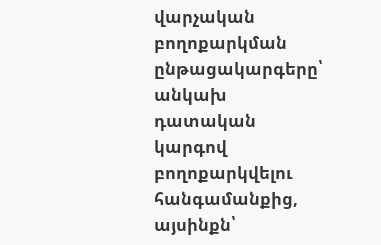վարչական բողոքարկման ընթացակարգերը՝ անկախ դատական կարգով բողոքարկվելու հանգամանքից, այսինքն՝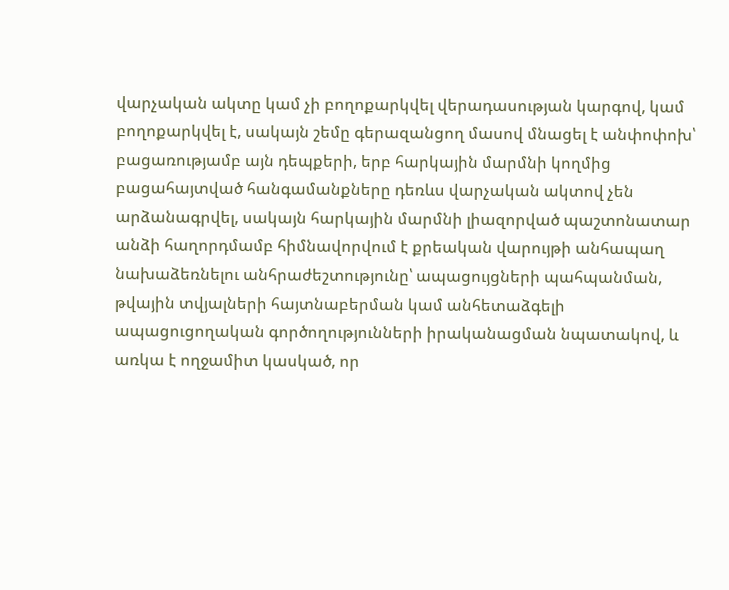վարչական ակտը կամ չի բողոքարկվել վերադասության կարգով, կամ բողոքարկվել է, սակայն շեմը գերազանցող մասով մնացել է անփոփոխ՝ բացառությամբ այն դեպքերի, երբ հարկային մարմնի կողմից բացահայտված հանգամանքները դեռևս վարչական ակտով չեն արձանագրվել, սակայն հարկային մարմնի լիազորված պաշտոնատար անձի հաղորդմամբ հիմնավորվում է քրեական վարույթի անհապաղ նախաձեռնելու անհրաժեշտությունը՝ ապացույցների պահպանման, թվային տվյալների հայտնաբերման կամ անհետաձգելի ապացուցողական գործողությունների իրականացման նպատակով, և առկա է ողջամիտ կասկած, որ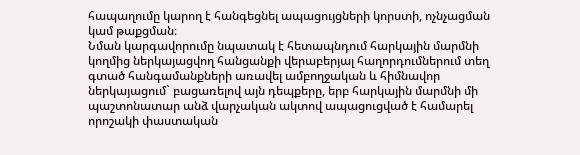հապաղումը կարող է հանգեցնել ապացույցների կորստի, ոչնչացման կամ թաքցման։
Նման կարգավորումը նպատակ է հետապնդում հարկային մարմնի կողմից ներկայացվող հանցանքի վերաբերյալ հաղորդումներում տեղ գտած հանգամանքների առավել ամբողջական և հիմնավոր ներկայացում` բացառելով այն դեպքերը, երբ հարկային մարմնի մի պաշտոնատար անձ վարչական ակտով ապացուցված է համարել որոշակի փաստական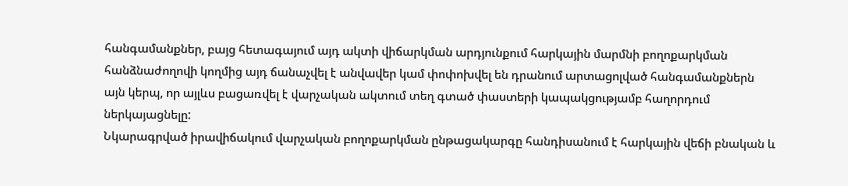հանգամանքներ, բայց հետագայում այդ ակտի վիճարկման արդյունքում հարկային մարմնի բողոքարկման հանձնաժողովի կողմից այդ ճանաչվել է անվավեր կամ փոփոխվել են դրանում արտացոլված հանգամանքներն այն կերպ, որ այլևս բացառվել է վարչական ակտում տեղ գտած փաստերի կապակցությամբ հաղորդում ներկայացնելը:
Նկարագրված իրավիճակում վարչական բողոքարկման ընթացակարգը հանդիսանում է հարկային վեճի բնական և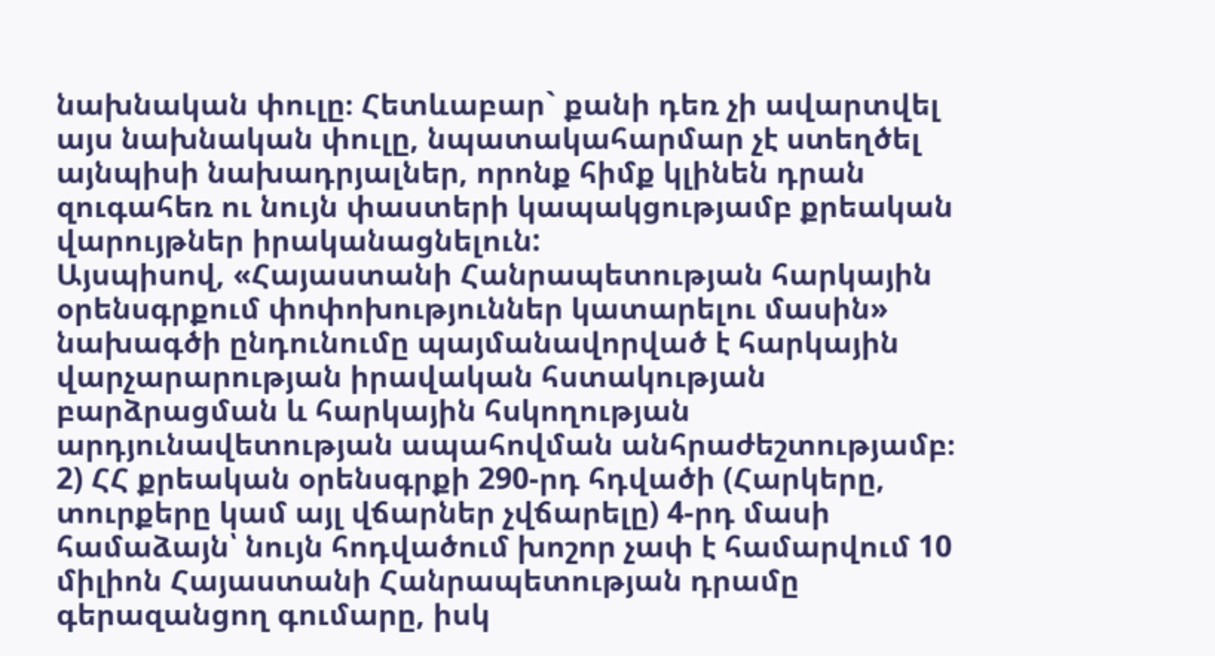նախնական փուլը։ Հետևաբար` քանի դեռ չի ավարտվել այս նախնական փուլը, նպատակահարմար չէ ստեղծել այնպիսի նախադրյալներ, որոնք հիմք կլինեն դրան զուգահեռ ու նույն փաստերի կապակցությամբ քրեական վարույթներ իրականացնելուն:
Այսպիսով, «Հայաստանի Հանրապետության հարկային օրենսգրքում փոփոխություններ կատարելու մասին» նախագծի ընդունումը պայմանավորված է հարկային վարչարարության իրավական հստակության բարձրացման և հարկային հսկողության արդյունավետության ապահովման անհրաժեշտությամբ։
2) ՀՀ քրեական օրենսգրքի 290-րդ հդվածի (Հարկերը, տուրքերը կամ այլ վճարներ չվճարելը) 4-րդ մասի համաձայն՝ նույն հոդվածում խոշոր չափ է համարվում 10 միլիոն Հայաստանի Հանրապետության դրամը գերազանցող գումարը, իսկ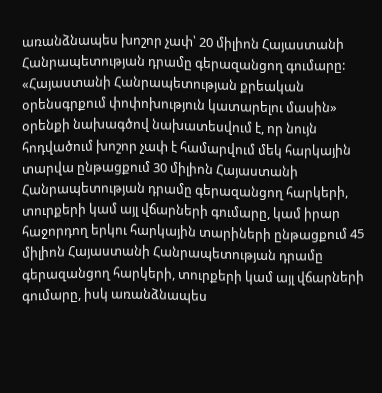առանձնապես խոշոր չափ՝ 20 միլիոն Հայաստանի Հանրապետության դրամը գերազանցող գումարը:
«Հայաստանի Հանրապետության քրեական օրենսգրքում փոփոխություն կատարելու մասին» օրենքի նախագծով նախատեսվում է, որ նույն հոդվածում խոշոր չափ է համարվում մեկ հարկային տարվա ընթացքում 30 միլիոն Հայաստանի Հանրապետության դրամը գերազանցող հարկերի, տուրքերի կամ այլ վճարների գումարը, կամ իրար հաջորդող երկու հարկային տարիների ընթացքում 45 միլիոն Հայաստանի Հանրապետության դրամը գերազանցող հարկերի, տուրքերի կամ այլ վճարների գումարը, իսկ առանձնապես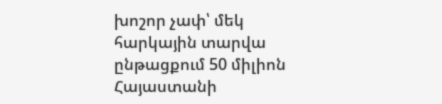խոշոր չափ՝ մեկ հարկային տարվա ընթացքում 50 միլիոն Հայաստանի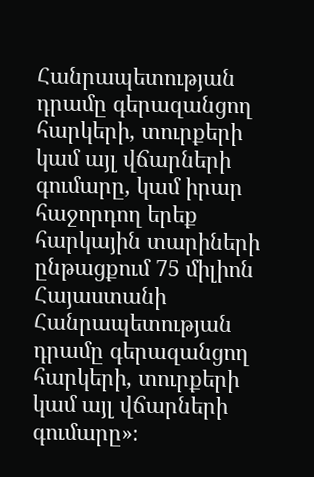Հանրապետության դրամը գերազանցող հարկերի, տուրքերի կամ այլ վճարների գումարը, կամ իրար հաջորդող երեք հարկային տարիների ընթացքում 75 միլիոն Հայաստանի Հանրապետության դրամը գերազանցող հարկերի, տուրքերի կամ այլ վճարների գումարը»։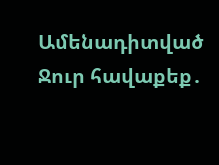Ամենադիտված
Ջուր հավաքեք․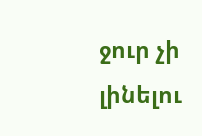ջուր չի լինելու